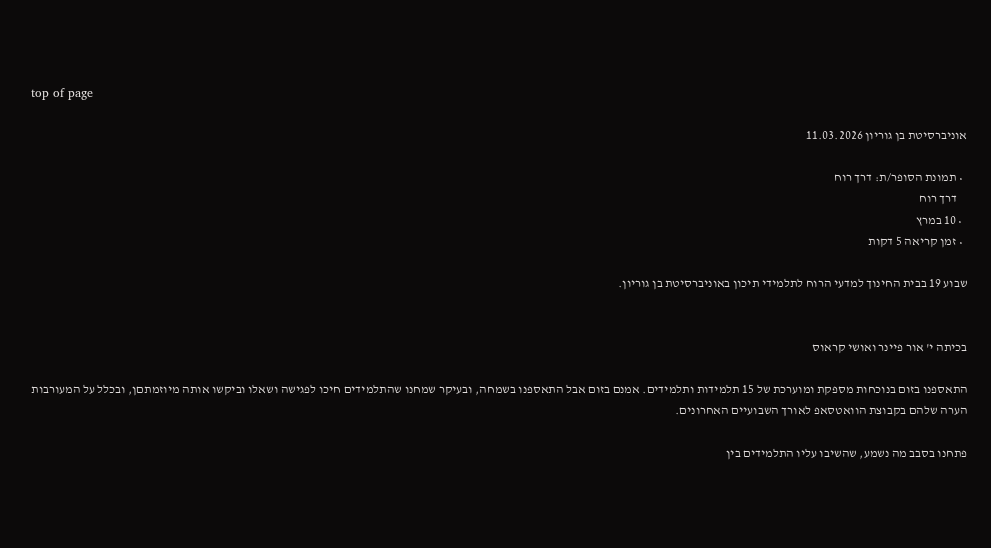top of page

אוניברסיטת בן גוריון 11.03.2026

  • תמונת הסופר/ת: דרך רוח
    דרך רוח
  • 10 במרץ
  • זמן קריאה 5 דקות

שבוע 19 בבית החינוך למדעי הרוח לתלמידי תיכון באוניברסיטת בן גוריון.


בכיתה י' אור פיינר ואושי קראוס

התאספנו בזום בנוכחות מספקת ומוערכת של 15 תלמידות ותלמידים. אמנם בזום אבל התאספנו בשמחה, ובעיקר שמחנו שהתלמידים חיכו לפגישה ושאלו וביקשו אותה מיוזמתםן, ובכלל על המעורבות הערה שלהם בקבוצת הוואטסאפ לאורך השבועיים האחרונים.

פתחנו בסבב מה נשמע, שהשיבו עליו התלמידים בין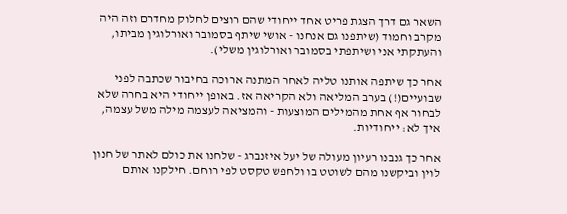השאר גם דרך הצגת פריט אחד ייחודי שהם רוצים לחלוק מחדרם וזה היה מקרב וחמוד (שיתפנו גם אנחנו - אושי שיתף בסמובר ואורלוגין מביתו, והעתקתי אני ושיתפתי בסמובר ואורלוגין משלי).

אחר כך שיתפה אותנו טליה לאחר המתנה ארוכה בחיבור שכתבה לפני שבועיים(!) בערב המליאה ולא הקריאה אז. באופן ייחודי היא בחרה שלא לבחור אף אחת מהמילים המוצעות - והמציאה לעצמה מילה משל עצמה, איך לא: ייחודיות.

אחר כך גנבנו רעיון מעולה של יעל איזנברג - שלחנו את כולם לאתר של חנון לוין וביקשנו מהם לשוטט בו ולחפש טקסט לפי רוחם. חילקנו אותם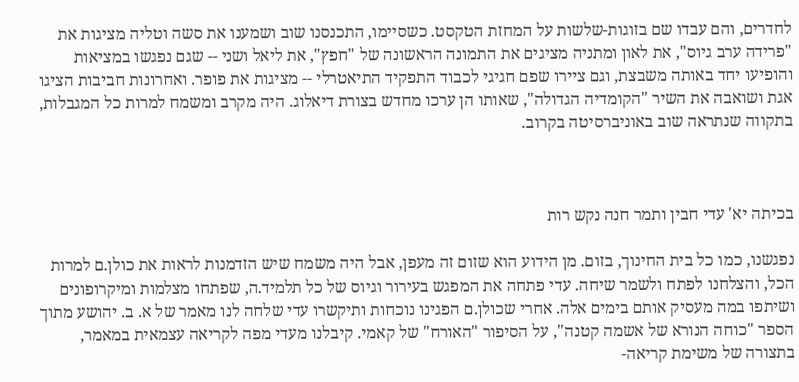לחדרים, והם עבדו שם בזוגות-שלשות על המחזת הטקסט. כשסיימו, התכנסנו שוב ושמענו את סשה וטליה מציגות את "פרידה ערב גיוס", את לאון ומתניה מציגים את התמונה הראשונה של "חפץ", את ליאל ושני -- שגם נפגשו במציאות והופיעו יחד באותה משבצת, וגם ציירו שפם חגיגי לכבוד התפקיד התיאטרלי -- מציגות את פופר. ואחרונות חביבות הציגו אגת ושואבה את השיר "הקומדיה הגדולה", שאותו הן ערכו מחדש בצורת דיאלוג. היה מקרב ומשמח למרות כל המגבלות, בתקווה שנתראה שוב באוניברסיטה בקרוב.



בכיתה יא' עדי חבין ותמר חנה נקש רות

נפגשנו, כמו כל בית החינוך, בזום. מן הידוע הוא שזום זה מעפן, אבל היה משמח שיש הזדמנות לראות את כולן.ם למרות הכל, והצלחנו לפתח ולשמר שיחה. עדי פתחה את המפגש בעירור וגיוס של כל תלמיד.ה, שפתחו מצלמות ומיקרופונים ושיתפו במה מעסיק אותם בימים אלה. אחרי שכולן.ם הפגינו נוכחות ותיקשרו עדי שלחה לנו מאמר של א. ב. יהושע מתוך הספר "כוחה הנורא של אשמה קטנה", על הסיפור "האורח" של קאמי. קיבלנו מעדי מפה לקריאה עצמאית במאמר, בתצורה של משימת קריאה-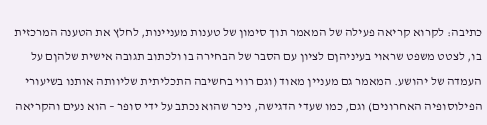כתיבה: לקרוא קריאה פעילה של המאמר תוך סימון של טענות מעניינות, לחלץ את הטענה המרכזית בו, לצטט משפט שראוי בעיניהןם לציון עם הסבר של הבחירה בו ולכתוב תגובה אישית שלהןם על העמדה של יהושע. המאמר גם מעניין מאוד (וגם רווי בחשיבה התכליתית שליוותה אותנו בשיעורי הפילוסופיה האחרונים) וגם, כמו שעדי הדגישה, ניכר שהוא נכתב על ידי סופר – הוא נעים והקריאה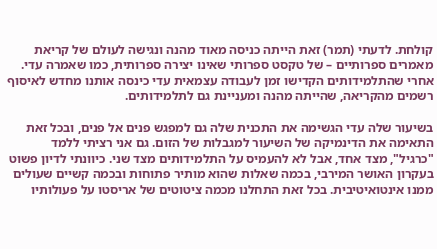קולחת. לדעתי (תמר) זאת הייתה כניסה מאוד מהנה ונגישה לעולם של קריאת מאמרים ספרותיים – של טקסט ספרותי שאינו יצירה ספרותית, כמו שאמרה עדי. אחרי שהתלמידותים הקדישו זמן לעבודה עצמאית עדי כינסה אותנו מחדש לאיסוף רשמים מהקריאה, שהייתה מהנה ומעניינת גם לתלמידותים.

בשיעור שלה עדי הגשימה את התכנית שלה גם למפגש פנים אל פנים, ובכל זאת התאימה את הדינמיקה של השיעור למגבלות של הזום. גם אני רציתי ללמד "כרגיל", מצד אחד, אבל לא להעמיס על התלמידותים מצד שני. כיוונתי לדיון פשוט בעקרון האושר המירבי, בכמה שאלות שהוא מותיר פתוחות ובכמה קשיים שעולים ממנו אינטואיטיבית. בכל זאת התחלנו מכמה ציטוטים של אריסטו על פעולותיו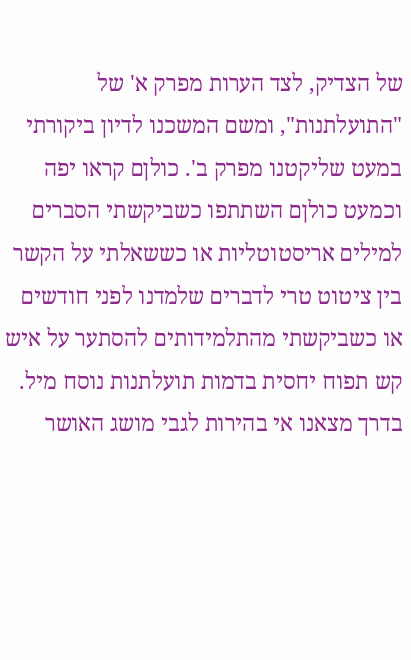של הצדיק, לצד הערות מפרק א' של "התועלתנות", ומשם המשכנו לדיון ביקורתי במעט שליקטנו מפרק ב'. כולןם קראו יפה וכמעט כולןם השתתפו כשביקשתי הסברים למילים אריסטוטליות או כששאלתי על הקשר בין ציטוט טרי לדברים שלמדנו לפני חודשים או כשביקשתי מהתלמידותים להסתער על איש קש תפוח יחסית בדמות תועלתנות נוסח מיל. בדרך מצאנו אי בהירות לגבי מושג האושר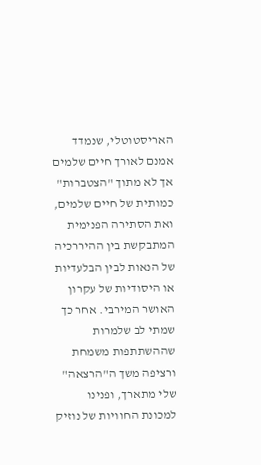האריסטוטלי, שנמדד אמנם לאורך חיים שלמים אך לא מתוך "הצטברות" כמותית של חיים שלמים, ואת הסתירה הפנימית המתבקשת בין ההיררכיה של הנאות לבין הבלעדיות או היסודיות של עקרון האושר המירבי. אחר כך שמתי לב שלמרות שההשתתפות משמחת ורציפה משך ה"הרצאה" שלי מתארך, ופנינו למכונת החוויות של נוזיק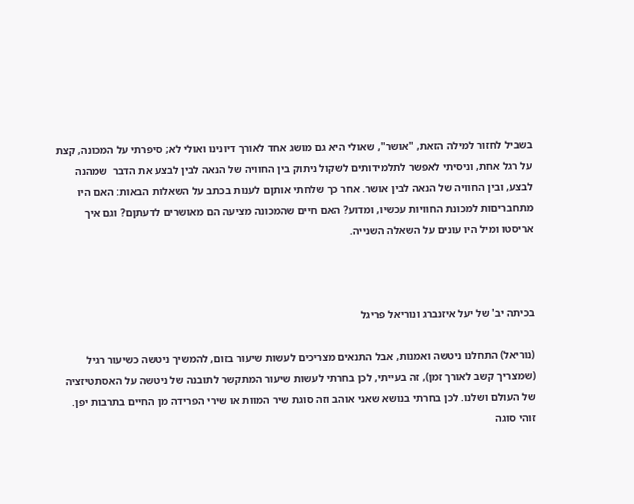בשביל לחזור למילה הזאת, "אושר", שאולי היא גם מושג אחד לאורך דיונינו ואולי לא; סיפרתי על המכונה, קצת על רגל אחת, וניסיתי לאפשר לתלמידותים לשקול ניתוק בין החוויה של הנאה לבין לבצע את הדבר  שמהנה לבצע, ובין החוויה של הנאה לבין אושר. אחר כך שלחתי אותןם לענות בכתב על השאלות הבאות: האם היו מתחבריםות למכונת החוויות עכשיו, ומדוע? האם חיים שהמכונה מציעה הם מאושרים לדעתןם? וגם איך אריסטו ומיל היו עונים על השאלה השנייה.



בכיתה יב' של יעל איזנברג ונוריאל פריגל

(נוריאל) התחלנו ניטשה ואמנות, אבל התנאים מצריכים לעשות שיעור בזום, להמשיך ניטשה כשיעור רגיל (שמצריך קשב לאורך זמן), זה בעייתי, לכן בחרתי לעשות שיעור המתקשר לתובנה של ניטשה על האסתטיזציה של העולם ושלנו. לכן בחרתי בנושא שאני אוהב וזה סוגת שיר המוות או שירי הפרידה מן החיים בתרבות יפן. זוהי סוגה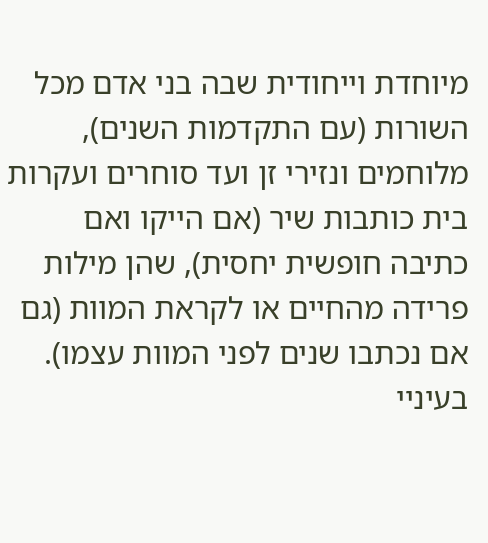מיוחדת וייחודית שבה בני אדם מכל השורות (עם התקדמות השנים), מלוחמים ונזירי זן ועד סוחרים ועקרות בית כותבות שיר (אם הייקו ואם כתיבה חופשית יחסית), שהן מילות פרידה מהחיים או לקראת המוות (גם אם נכתבו שנים לפני המוות עצמו). בעיניי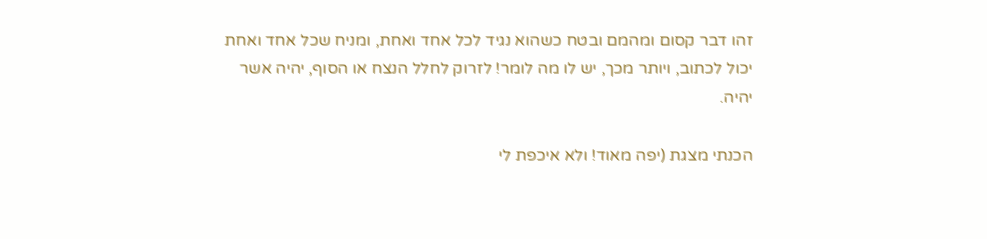זהו דבר קסום ומהמם ובטח כשהוא נגיד לכל אחד ואחת, ומניח שכל אחד ואחת יכול לכתוב, ויותר מכך, יש לו מה לומר! לזרוק לחלל הנצח או הסוף, יהיה אשר יהיה.

הכנתי מצגת (יפה מאוד! ולא איכפת לי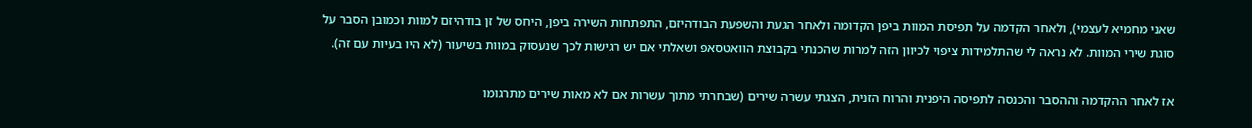שאני מחמיא לעצמי), ולאחר הקדמה על תפיסת המוות ביפן הקדומה ולאחר הגעת והשפעת הבודהיזם, התפתחות השירה ביפן, היחס של זן בודהיזם למוות וכמובן הסבר על סוגת שירי המוות. לא נראה לי שהתלמידות ציפוי לכיוון הזה למרות שהכנתי בקבוצת הוואטסאפ ושאלתי אם יש רגישות לכך שנעסוק במוות בשיעור (לא היו בעיות עם זה).

אז לאחר ההקדמה וההסבר והכנסה לתפיסה היפנית והרוח הזנית, הצגתי עשרה שירים (שבחרתי מתוך עשרות אם לא מאות שירים מתרגומו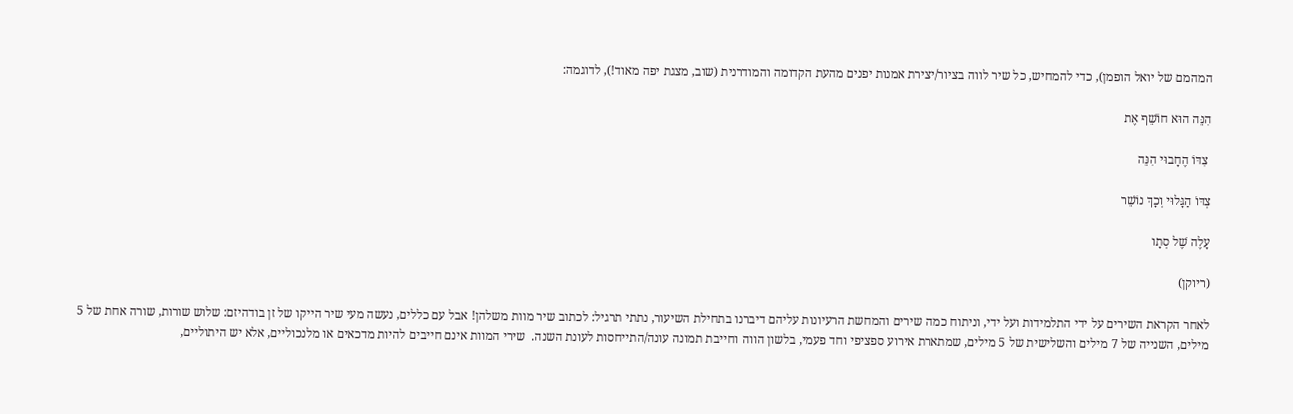המהמם של יואל הופמן), כדי להמחיש, כל שיר לווה בציור/יצירת אמנות יפנים מהעת הקדומה והמודרנית (שוב, מצגת יפה מאוד!), לדוגמה:

הִנֵּה הוּא חוֹשֵׁף אֶת

 צִדּוֹ הֶחָבוּי הִנֵּה

צְדּוֹ הַגָּלוּי וְכָךְ נוֹשֵׁר

עָלֶה שֶׁל סְתָו

(ריוקן)

לאחר הקראת השירים על ידי התלמידות ועל ידי, וניתוח כמה שירים והמחשת הרעיונות עליהם דיברנו בתחילת השיעור, נתתי תרגיל: לכתוב שיר מוות משלהן! אבל עם כללים, נעשה מעי שיר הייקו של זן בודהיזם: שלוש שורות, שורה אחת של 5 מילים, השנייה של 7 מילים והשלישית של 5 מילים, שמתארת אירוע ספציפי וחד פעמי, בלשון הווה וחייבת תמונה עונה/התייחסות לעונת השנה.  שירי המוות אינם חייבים להיות מדכאים או מלנכוליים, אלא יש היתוליים,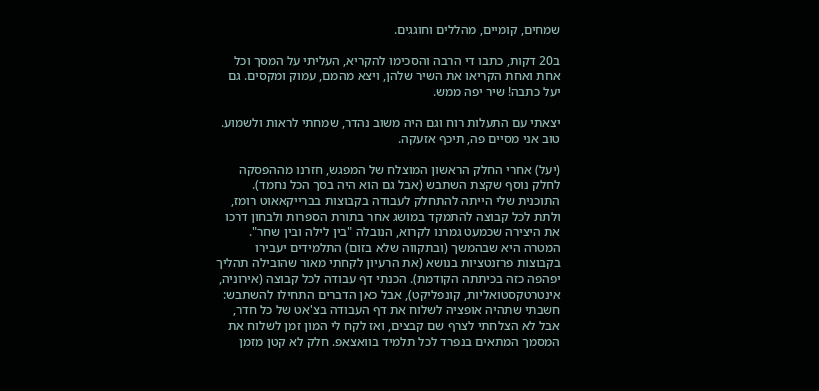שמחים, קומיים, מהללים וחוגגים.

ב20 דקות, כתבו די הרבה והסכימו להקריא, העליתי על המסך וכל אחת ואחת הקריאו את השיר שלהן, ויצא מהמם, עמוק ומקסים. גם יעל כתבה! שיר יפה ממש.

יצאתי עם התעלות רוח וגם היה משוב נהדר, שמחתי לראות ולשמוע. טוב אני מסיים פה, תיכף אזעקה.

(יעל) אחרי החלק הראשון המוצלח של המפגש, חזרנו מההפסקה לחלק נוסף שקצת השתבש (אבל גם הוא היה בסך הכל נחמד). התוכנית שלי הייתה להתחלק לעבודה בקבוצות בברייקאאוט רומז, ולתת לכל קבוצה להתמקד במושג אחר בתורת הספרות ולבחון דרכו את היצירה שכמעט גמרנו לקרוא, הנובלה "בין לילה ובין שחר". המטרה היא שבהמשך (ובתקווה שלא בזום) התלמידים יעבירו בקבוצות פרזנטציות בנושא (את הרעיון לקחתי מאור שהובילה תהליך יפהפה כזה בכיתתה הקודמת). הכנתי דף עבודה לכל קבוצה (אירוניה, אינטרטקסטואליות, קונפליקט), אבל כאן הדברים התחילו להשתבש: חשבתי שתהיה אופציה לשלוח את דף העבודה בצ'אט של כל חדר, אבל לא הצלחתי לצרף שם קבצים, ואז לקח לי המון זמן לשלוח את המסמך המתאים בנפרד לכל תלמיד בוואצאפ. חלק לא קטן מזמן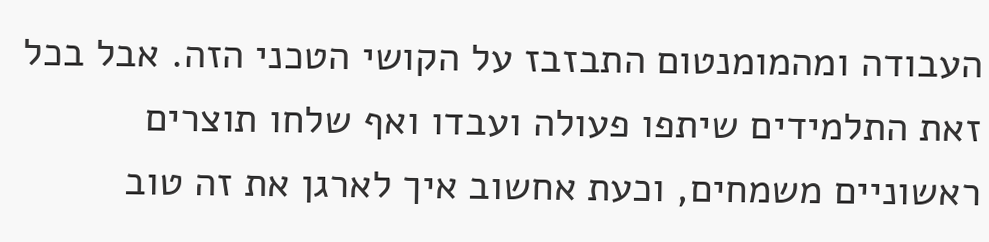העבודה ומהמומנטום התבזבז על הקושי הטכני הזה. אבל בכל זאת התלמידים שיתפו פעולה ועבדו ואף שלחו תוצרים ראשוניים משמחים, וכעת אחשוב איך לארגן את זה טוב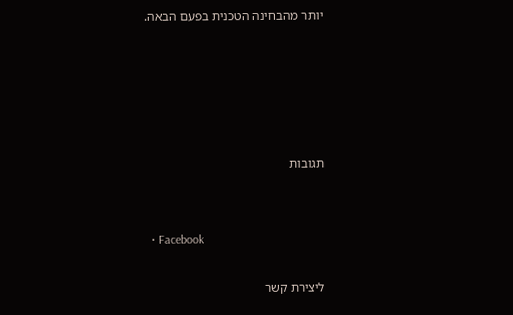יותר מהבחינה הטכנית בפעם הבאה.





תגובות


  • Facebook

ליצירת קשר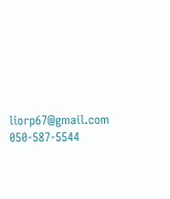liorp67@gmail.com
050-587-5544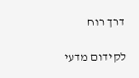דרך רוח

לקידום מדעי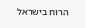הרוח בישראל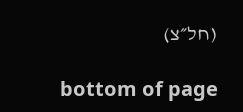(חל״צ)

bottom of page